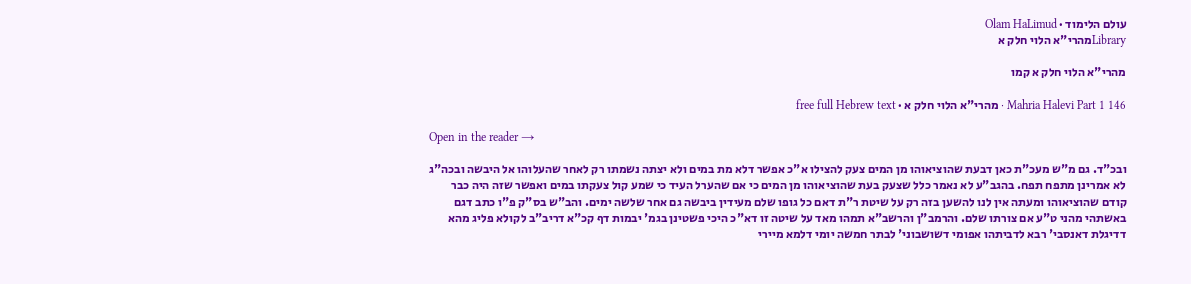עולם הלימוד · Olam HaLimud
Libraryמהרי"א הלוי חלק א

מהרי"א הלוי חלק א קמו

Mahria Halevi Part 1 146 · מהרי"א הלוי חלק א · free full Hebrew text

Open in the reader →

ובכ"ד. גם מ"ש מעכ"ת כאן דבעת שהוציאוהו מן המים צעק להצילו א"כ אפשר דלא מת במים ולא יצתה נשמתו רק לאחר שהעלוהו אל היבשה ובכה"ג לא אמרינן מתפח תפח. בהגב"ע לא נאמר כלל שצעק בעת שהוציאוהו מן המים כי אם שהערל העיד כי שמע קול צעקתו במים ואפשר שזה היה כבר קודם שהוציאוהו ומעתה אין לנו להשען בזה רק על שיטת ר"ת דאם כל גופו שלם מעידין ביבשה גם אחר שלשה ימים. והב"ש בס"ק פ"ו כתב דגם באשתהי מהני ט"ע אם צורתו שלם. והרמב"ן והרשב"א תמהו מאד על שיטה זו דא"כ היכי פשטינן בגמ' יבמות דף קכ"א דריב"ב לקולא פליג מהא דדיגלת דאנסבי' רבא לדביתהו אפומי דשושבוני' לבתר חמשה יומי דלמא מיירי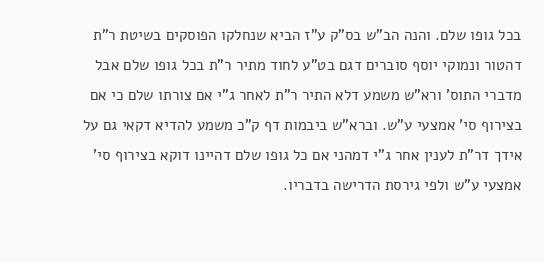בכל גופו שלם. והנה הב"ש בס"ק ע"ז הביא שנחלקו הפוסקים בשיטת ר"ת דהטור ונמוקי יוסף סוברים דגם בט"ע לחוד מתיר ר"ת בכל גופו שלם אבל מדברי התוס' ורא"ש משמע דלא התיר ר"ת לאחר ג"י אם צורתו שלם כי אם בצירוף סי' אמצעי ע"ש. וברא"ש ביבמות דף ק"כ משמע להדיא דקאי גם על אידך דר"ת לענין אחר ג"י דמהני אם כל גופו שלם דהיינו דוקא בצירוף סי' אמצעי ע"ש ולפי גירסת הדרישה בדבריו.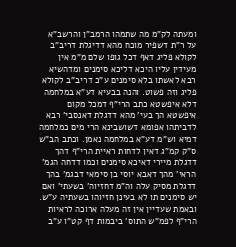ומעתה לק"מ מה שתמהו הרמב"ן והרשב"א על ר"ת דשפיר מוכח מהא דדיגלת דריב"ב לקולא פליג דאף דכל גופו שלם מ"מ אין מעידין עליו היכא דליכא סימנים ומדהשיא רבא לאשתו בלא סימנים ע"כ דריב"ב לקולא פליג וזה פשוט. והנה בבעיא דע"א במלחמה דלא איפשטא כתב הרי"ף דמכל מקום איפשטא הך בעי' מהא דדגלת דאנסבי' רבא לדביתהו אפומא דשושבינא הרי מים כמלחמה דמיא וש"מ דע"א במלחמה נאמן. וכתב הב"ש ס"ק קמ"ג דאין לדחות ראיית הרי"ף דהך דדגלת מיירי דאיכא סימנים וכמו דדחה הגמ' הראי' מהך דאבא יוסי בן סימאי דבגמ' בהך דדגלת מסיק עלה וה"מ דחזיוה' בשעתי' ואם יש סימנים תו לא בעינן חזיוהו בשעתיה ע"ש. ובאמת שעדיין אין זה מעלה ארוכה לראיות הרי"ף לפמ"ש התוס' ביבמות דף קט"ו ע"ב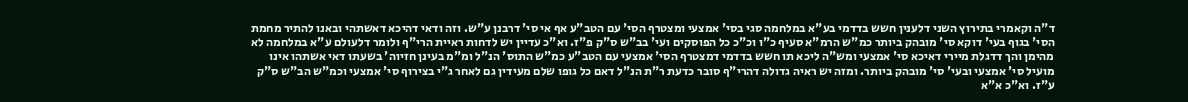ד"ה וקאמרי בתירוץ השני דלענין חשש בדדמי בע"א במלחמה סגי בסי' אמצעי ומצטרף הסי' עם הטב"ע אף אי סי' דרבנן ע"ש. וזה ודאי דהיכא דאשתהי ובאנו להתיר מחמת הסי' בגוף בעי' דוקא סי' מובהק ביותר כמ"ש הרמ"א סעיף כ"ו וכ"כ כל הפוסקים ועי' בב"ש ס"ק פ"ז. וא"כ עדיין יש לדחות ראיית הרי"ף ולומר דלעולם ע"א במלחמה לא מהימן והך דדגלת מיירי דאיכא סי' אמצעי ומש"ה ליכא תו חשש בדדמי דמצטרף הסי' אמצעי עם הטב"ע כמ"ש התוס' הנ"ל ומ"מ בעינן חזיוה' בשעתו דאי אשתהו אינו מועיל סי' אמצעי ובעי' סי' מובהק ביותר. ומזה יש ראיה גדולה דהרי"ף סובר כדעת ר"ת הנ"ל דאם כל גופו שלם מעידין גם לאחר ג"י בצירוף סי' אמצעי וכמ"ש הב"ש ס"ק ע"ז. וא"כ א"א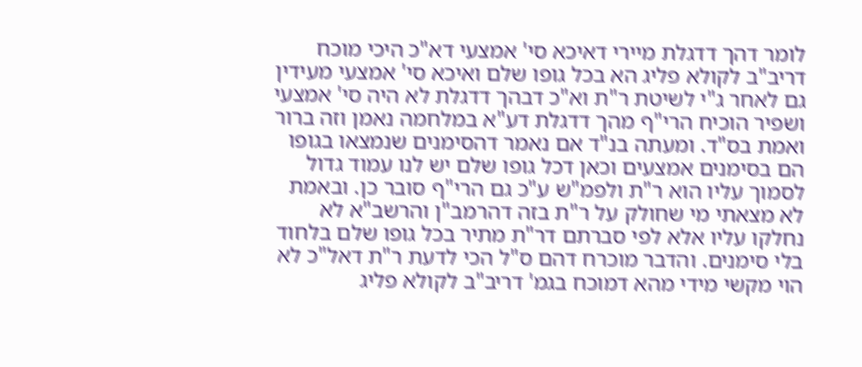לומר דהך דדגלת מיירי דאיכא סי' אמצעי דא"כ היכי מוכח דריב"ב לקולא פליג הא בכל גופו שלם ואיכא סי' אמצעי מעידין גם לאחר ג"י לשיטת ר"ת וא"כ דבהך דדגלת לא היה סי' אמצעי ושפיר הוכיח הרי"ף מהך דדגלת דע"א במלחמה נאמן וזה ברור ואמת בס"ד. ומעתה בנ"ד אם נאמר דהסימנים שנמצאו בגופו הם בסימנים אמצעים וכאן דכל גופו שלם יש לנו עמוד גדול לסמוך עליו הוא ר"ת ולפמ"ש ע"כ גם הרי"ף סובר כן. ובאמת לא מצאתי מי שחולק על ר"ת בזה דהרמב"ן והרשב"א לא נחלקו עליו אלא לפי סברתם דר"ת מתיר בכל גופו שלם בלחוד בלי סימנים. והדבר מוכרח דהם ס"ל הכי לדעת ר"ת דאל"כ לא הוי מקשי מידי מהא דמוכח בגמ' דריב"ב לקולא פליג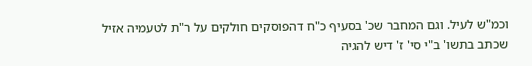וכמ"ש לעיל. וגם המחבר שכ' בסעיף כ"ח דהפוסקים חולקים על ר"ת לטעמיה אזיל שכתב בתשו' ב"י סי' ז' דיש להגיה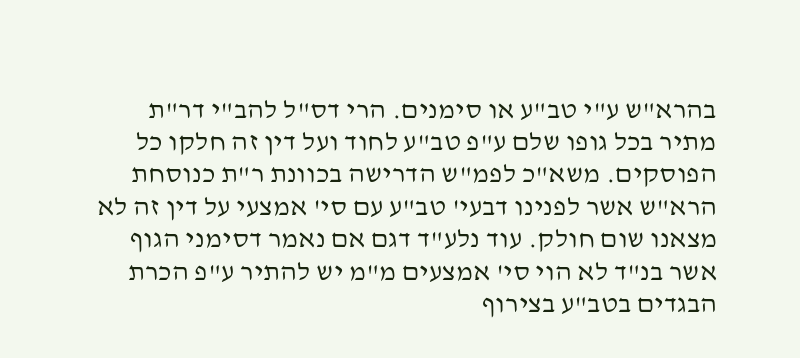בהרא"ש ע"י טב"ע או סימנים. הרי דס"ל להב"י דר"ת מתיר בכל גופו שלם ע"פ טב"ע לחוד ועל דין זה חלקו כל הפוסקים. משא"כ לפמ"ש הדרישה בכוונת ר"ת כנוסחת הרא"ש אשר לפנינו דבעי' טב"ע עם סי' אמצעי על דין זה לא מצאנו שום חולק. עוד נלע"ד דגם אם נאמר דסימני הגוף אשר בנ"ד לא הוי סי' אמצעים מ"מ יש להתיר ע"פ הכרת הבגדים בטב"ע בצירוף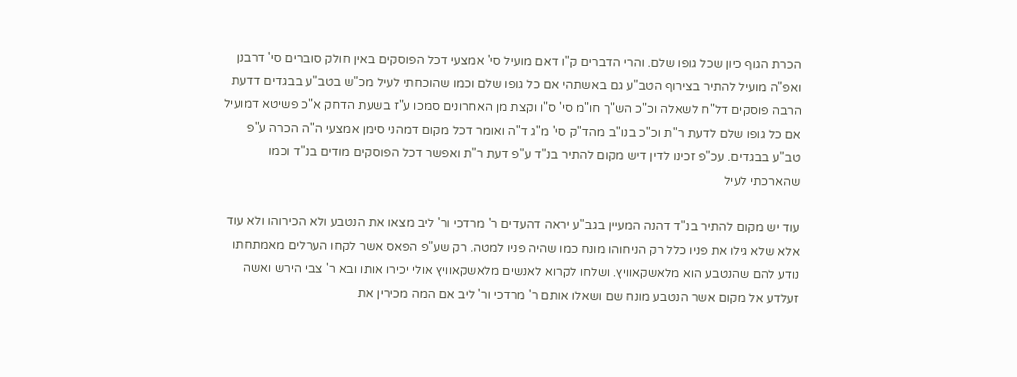הכרת הגוף כיון שכל גופו שלם. והרי הדברים ק"ו דאם מועיל סי' אמצעי דכל הפוסקים באין חולק סוברים סי' דרבנן ואפ"ה מועיל להתיר בצירוף הטב"ע גם באשתהי אם כל גופו שלם וכמו שהוכחתי לעיל מכ"ש בטב"ע בבגדים דדעת הרבה פוסקים דל"ח לשאלה וכ"כ הש"ך חו"מ סי' ס"ו וקצת מן האחרונים סמכו ע"ז בשעת הדחק א"כ פשיטא דמועיל אם כל גופו שלם לדעת ר"ת וכ"כ בנו"ב מהד"ק סי' מ"ג ד"ה ואומר דכל מקום דמהני סימן אמצעי ה"ה הכרה ע"פ טב"ע בבגדים. עכ"פ זכינו לדין דיש מקום להתיר בנ"ד ע"פ דעת ר"ת ואפשר דכל הפוסקים מודים בנ"ד וכמו שהארכתי לעיל

עוד יש מקום להתיר בנ"ד דהנה המעיין בגב"ע יראה דהעדים ר' מרדכי ור' ליב מצאו את הנטבע ולא הכירוהו ולא עוד אלא שלא גילו את פניו כלל רק הניחוהו מונח כמו שהיה פניו למטה. רק שע"פ הפאס אשר לקחו הערלים מאמתחתו נודע להם שהנטבע הוא מלאשקאוויץ. ושלחו לקרוא לאנשים מלאשקאוויץ אולי יכירו אותו ובא ר' צבי הירש ואשה זעלדע אל מקום אשר הנטבע מונח שם ושאלו אותם ר' מרדכי ור' ליב אם המה מכירין את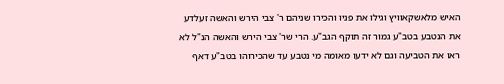האיש מלאשקאוויץ וגילו את פניו והכירו שניהם ר' צבי הירש והאשה זעלדע את הנטבע בטב"ע גמור זה תוקף הגב"ע. הרי שר' צבי הירש והאשה הנ"ל לא ראו את הטביעה וגם לא ידעו מאומה מי נטבע עד שהכירוהו בטב"ע דאף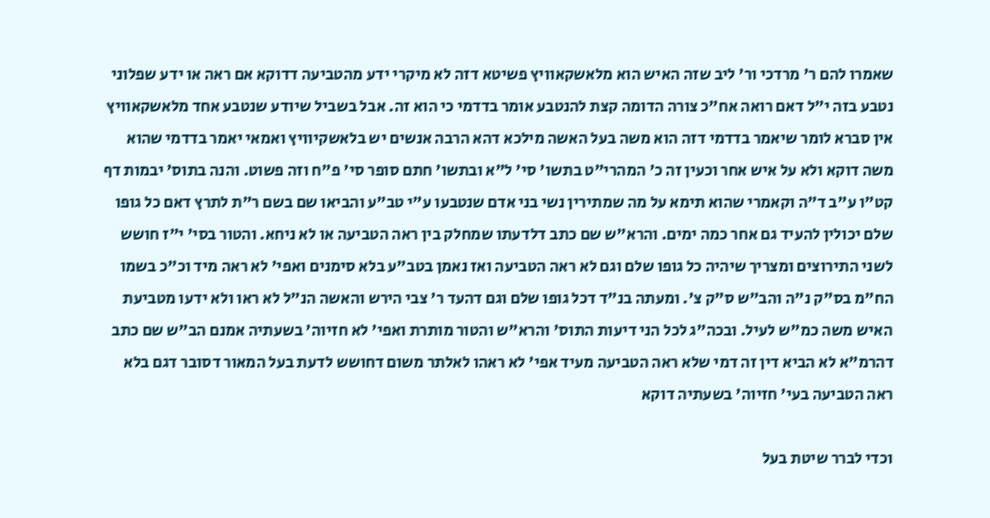שאמרו להם ר' מרדכי ור' ליב שזה האיש הוא מלאשקאוויץ פשיטא דזה לא מיקרי ידע מהטביעה דדוקא אם ראה או ידע שפלוני נטבע בזה י"ל דאם רואה אח"כ צורה הדומה קצת להנטבע אומר בדדמי כי הוא זה. אבל בשביל שיודע שנטבע אחד מלאשקאוויץ אין סברא לומר שיאמר בדדמי דזה הוא משה בעל האשה מילכא דהא הרבה אנשים יש בלאשקיוויץ ואמאי יאמר בדדמי שהוא משה דוקא ולא על איש אחר וכעין זה כ' המהרי"ט בתשו' סי' ל"א ובתשו' חתם סופר סי' פ"ח וזה פשוט. והנה בתוס' יבמות דף קט"ו ע"ב ד"ה וקאמרי שהוא תימא על מה שמתירין נשי בני אדם שנטבעו ע"י טב"ע והביאו שם בשם ר"ת לתרץ דאם כל גופו שלם יכולין להעיד גם אחר כמה ימים. והרא"ש שם כתב דלדעתו שמחלק בין ראה הטביעה או לא ניחא. והטור בסי' י"ז חושש לשני התירוצים ומצריך שיהיה כל גופו שלם וגם לא ראה הטביעה ואז נאמן בטב"ע בלא סימנים ואפי' לא ראה מיד וכ"כ בשמו הח"מ בס"ק נ"ה והב"ש ס"ק צ'. ומעתה בנ"ד דכל גופו שלם וגם דהעד ר' צבי הירש והאשה הנ"ל לא ראו ולא ידעו מטביעת האיש משה כמ"ש לעיל. ובכה"ג לכל הני דיעות התוס' והרא"ש והטור מותרת ואפי' לא חזיוה' בשעתיה אמנם הב"ש שם כתב דהרמ"א לא הביא דין זה דמי שלא ראה הטביעה מעיד אפי' לא ראהו לאלתר משום דחושש לדעת בעל המאור דסובר דגם בלא ראה הטביעה בעי' חזיוה' בשעתיה דוקא

וכדי לברר שיטת בעל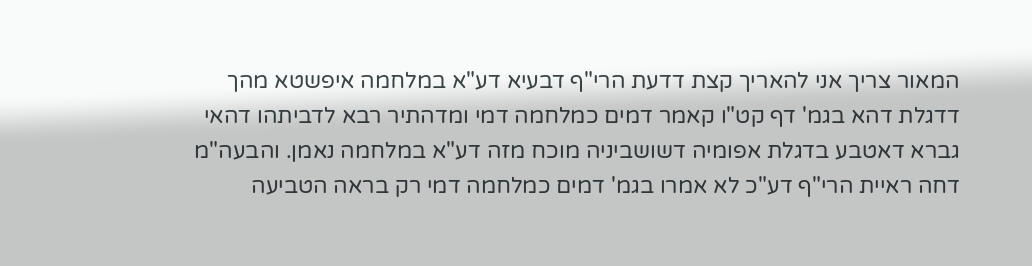המאור צריך אני להאריך קצת דדעת הרי"ף דבעיא דע"א במלחמה איפשטא מהך דדגלת דהא בגמ' דף קט"ו קאמר דמים כמלחמה דמי ומדהתיר רבא לדביתהו דהאי גברא דאטבע בדגלת אפומיה דשושביניה מוכח מזה דע"א במלחמה נאמן. והבעה"מ דחה ראיית הרי"ף דע"כ לא אמרו בגמ' דמים כמלחמה דמי רק בראה הטביעה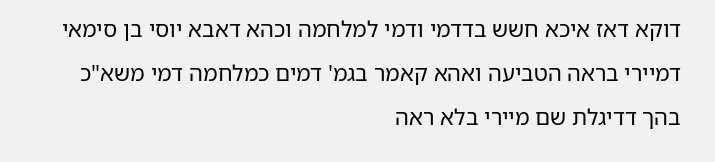דוקא דאז איכא חשש בדדמי ודמי למלחמה וכהא דאבא יוסי בן סימאי דמיירי בראה הטביעה ואהא קאמר בגמ' דמים כמלחמה דמי משא"כ בהך דדיגלת שם מיירי בלא ראה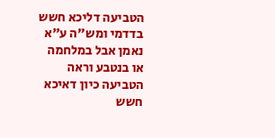הטביעה דליכא חשש בדדמי ומש"ה ע"א נאמן אבל במלחמה או בנטבע וראה הטביעה כיון דאיכא חשש